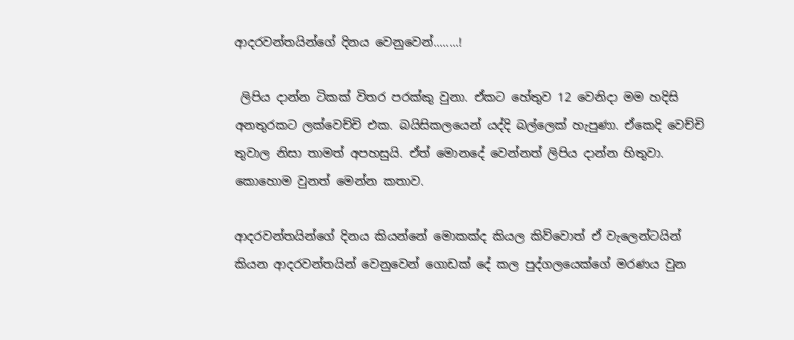ආදරවන්තයින්ගේ දිනය වෙනුවෙන්........!

 ලිපිය දාන්න ටිකක් විතර පරක්කු වුනා. ඒකට හේතුව 12 වෙනිදා මම හදිසි අනතුරකට ලක්වෙච්චි එක. බයිසිකලයෙන් යද්දි බල්ලෙක් හැපුණා. ඒකෙදි වෙච්චි තුවාල නිසා තාමත් අපහසුයි. ඒත් මොනදේ වෙන්නත් ලිපිය දාන්න හිතුවා. කොහොම වුනත් මෙන්න කතාව.

ආදරවන්තයින්ගේ දිනය කියන්නේ මොකක්ද කියල කිව්වොත් ඒ වැලෙන්ටයින් කියන ආදරවන්තයින් වෙනුවෙන් ගොඩක් දේ කල පුද්ගලයෙක්ගේ මරණය වුන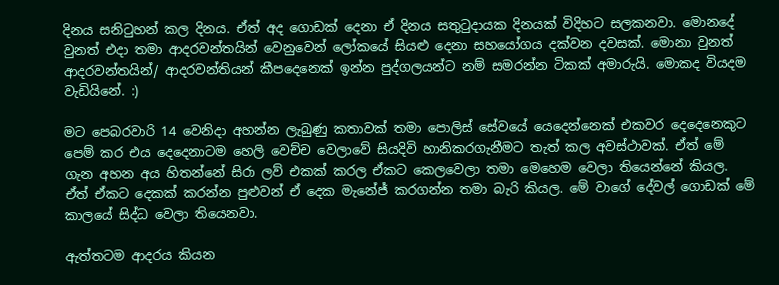දිනය සනිටුහන් කල දිනය. ඒත් අද ගොඩක් දෙනා ඒ දිනය සතුටුදායක දිනයක් විදිහට සලකනවා. මොනදේ වුනත් එදා තමා ආදරවන්තයින් වෙනුවෙන් ලෝකයේ සියළු දෙනා සහයෝගය දක්වන දවසක්. මොනා වුනත් ආදරවන්තයින්/ ආදරවන්තියන් කීපදෙනෙක් ඉන්න පුද්ගලයන්ට නම් සමරන්න ටිකක් අමාරුයි. මොකද වියදම වැඩියිනේ. :)

මට පෙබරවාරි 14 වෙනිදා අහන්න ලැබුණු කතාවක් තමා පොලිස් සේවයේ යෙදෙන්නෙක් එකවර දෙදෙනෙකුට පෙම් කර එය දෙදෙනාටම හෙලි වෙච්ච වෙලාවේ සියදිවි හානිකරගැනීමට තැත් කල අවස්ථාවක්. ඒත් මේ ගැන අහන අය හිතන්නේ සිරා ලව් එකක් කරල ඒකට කෙලවෙලා තමා මෙහෙම වෙලා තියෙන්නේ කියල. ඒත් ඒකට දෙකක් කරන්න පුළුවන් ඒ දෙක මැනේජ් කරගන්න තමා බැරි කියල. මේ වාගේ දේවල් ගොඩක් මේ කාලයේ සිද්ධ වෙලා තියෙනවා.

ඇත්තටම ආදරය කියන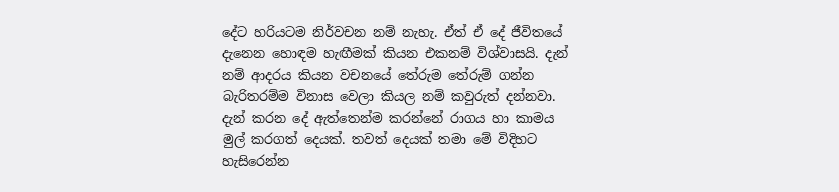දේට හරියටම නිර්වචන නම් නැහැ. ඒත් ඒ දේ ජීවිතයේ දැනෙන හොඳම හැඟීමක් කියන එකනම් විශ්වාසයි. දැන් නම් ආදරය කියන වචනයේ තේරුම තේරුම් ගන්න බැරිතරම්ම විනාස වෙලා කියල නම් කවුරුත් දන්නවා. දැන් කරන දේ ඇත්තෙන්ම කරන්නේ රාගය හා කාමය මුල් කරගත් දෙයක්. තවත් දෙයක් තමා මේ විදිහට හැසිරෙන්න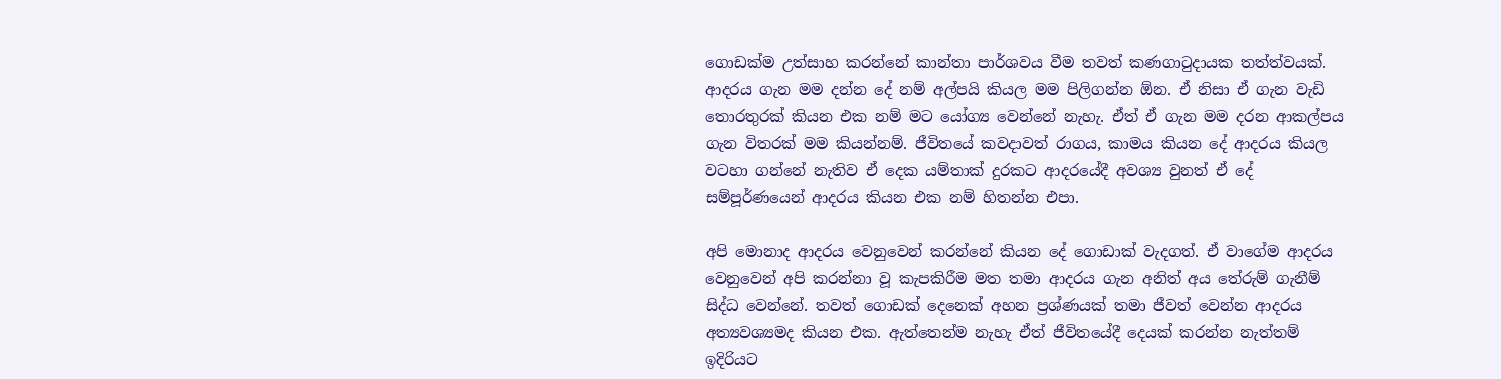ගොඩක්ම උත්සාහ කරන්නේ කාන්තා පාර්ශවය වීම තවත් කණගාටුදායක තත්ත්වයක්. ආදරය ගැන මම දන්න දේ නම් අල්පයි කියල මම පිලිගන්න ඕන. ඒ නිසා ඒ ගැන වැඩි තොරතුරක් කියන එක නම් මට යෝග්‍ය වෙන්නේ නැහැ. ඒත් ඒ ගැන මම දරන ආකල්පය ගැන විතරක් මම කියන්නම්. ජීවිතයේ කවදාවත් රාගය, කාමය කියන දේ ආදරය කියල වටහා ගන්නේ නැතිව ඒ දෙක යම්තාක් දුරකට ආදරයේදී අවශ්‍ය වුනත් ඒ දේ සම්පූර්ණයෙන් ආදරය කියන එක නම් හිතන්න එපා.

අපි මොනාද ආදරය වෙනුවෙන් කරන්නේ කියන දේ ගොඩාක් වැදගත්. ඒ වාගේම ආදරය වෙනුවෙන් අපි කරන්නා වූ කැපකිරීම මත තමා ආදරය ගැන අනිත් අය තේරුම් ගැනීම් සිද්ධ වෙන්නේ. තවත් ගොඩක් දෙනෙක් අහන ප්‍රශ්ණයක් තමා ජීවත් වෙන්න ආදරය අත්‍යවශ්‍යමද කියන එක. ඇත්තෙන්ම නැහැ ඒත් ජීවිතයේදී දෙයක් කරන්න නැත්තම් ඉදිරියට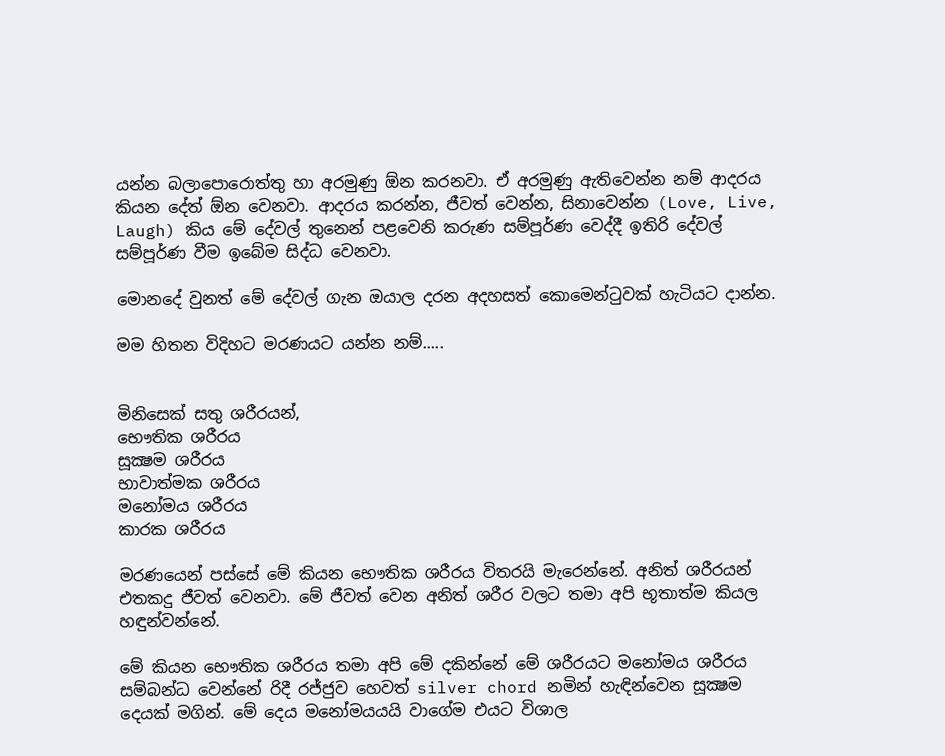යන්න බලාපොරොත්තු හා අරමුණු ඕන කරනවා. ඒ අරමුණු ඇතිවෙන්න නම් ආදරය කියන දේත් ඕන වෙනවා. ආදරය කරන්න, ජීවත් වෙන්න, සිනාවෙන්න (Love, Live, Laugh) කිය මේ දේවල් තුනෙන් පළවෙනි කරුණ සම්පූර්ණ වෙද්දී ඉතිරි දේවල් සම්පූර්ණ වීම ඉබේම සිද්ධ වෙනවා.

මොනදේ වුනත් මේ දේවල් ගැන ඔයාල දරන අදහසත් කොමෙන්ටුවක් හැටියට දාන්න.

මම හිතන විදිහට මරණයට යන්න නම්.....


මිනිසෙක් සතු ශරීරයන්,
භෞතික ශරීරය
සූක්‍ෂම ශරීරය
භාවාත්මක ශරීරය
මනෝමය ශරීරය
කාරක ශරීරය

මරණයෙන් පස්සේ මේ කියන භෞතික ශරීරය විතරයි මැරෙන්නේ. අනිත් ශරීරයන් එතකදු ජීවත් වෙනවා. මේ ජීවත් වෙන අනිත් ශරීර වලට තමා අපි භූතාත්ම කියල හඳුන්වන්නේ.

මේ කියන භෞතික ශරීරය තමා අපි මේ දකින්නේ මේ ශරීරයට මනෝමය ශරීරය සම්බන්ධ වෙන්නේ රිදී රජ්ජුව හෙවත් silver chord නමින් හැඳින්වෙන සූක්‍ෂම දෙයක් මගින්. මේ දෙය මනෝමයයයි වාගේම එයට විශාල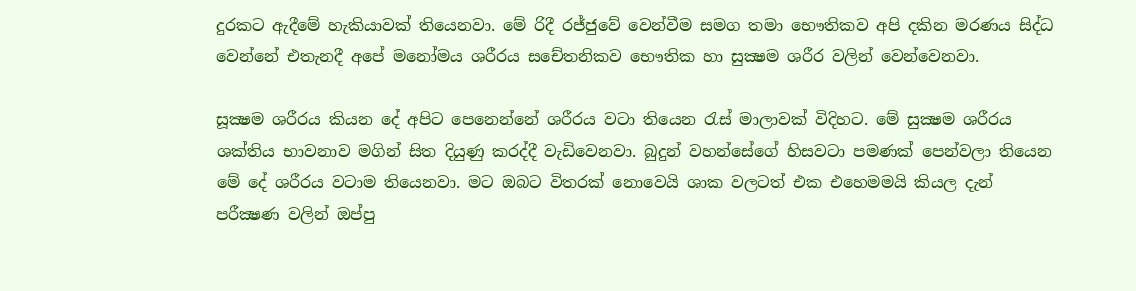දුරකට ඇදීමේ හැකියාවක් තියෙනවා. මේ රිදී රජ්ජුවේ වෙන්වීම සමග තමා භෞතිකව අපි දකින මරණය සිද්ධ වෙන්නේ එතැනදී අපේ මනෝමය ශරීරය සචේතනිකව භෞතික හා සුක්‍ෂම ශරීර වලින් වෙන්වෙනවා.

සූක්‍ෂම ශරීරය කියන දේ අපිට පෙනෙන්නේ ශරීරය වටා තියෙන රැස් මාලාවක් විදිහට. මේ සුක්‍ෂම ශරීරය ශක්තිය භාවනාව මගින් සිත දියුණු කරද්දී වැඩිවෙනවා. බුදුන් වහන්සේගේ හිසවටා පමණක් පෙන්වලා තියෙන මේ දේ ශරීරය වටාම තියෙනවා. මට ඔබට විතරක් නොවෙයි ශාක වලටත් එක එහෙමමයි කියල දැන් පරීක්‍ෂණ වලින් ඔප්පු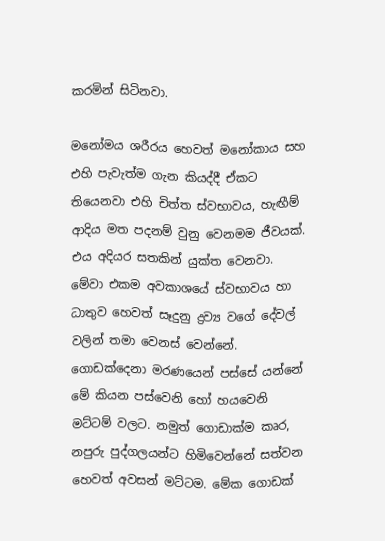කරමින් සිටිනවා.

මනෝමය ශරීරය හෙවත් මනෝකාය සහ එහි පැවැත්ම ගැන කියද්දී ඒකට තියෙනවා එහි චිත්ත ස්වභාවය, හැඟීම් ආදිය මත පදනම් වුනු වෙනමම ජීවයක්. එය අදියර සතකින් යුක්ත වෙනවා. මේවා එකම අවකාශයේ ස්වභාවය හා ධාතුව හෙවත් සෑදුනු ද්‍රව්‍ය වගේ දේවල් වලින් තමා වෙනස් වෙන්නේ. ගොඩක්දෙනා මරණයෙන් පස්සේ යන්නේ මේ කියන පස්වෙනි හෝ හයවෙනි මට්ටම් වලට. නමුත් ගොඩාක්ම කෘර, නපුරු පුද්ගලයන්ට හිමිවෙන්නේ සත්වන හෙවත් අවසන් මට්ටම. මේක ගොඩක්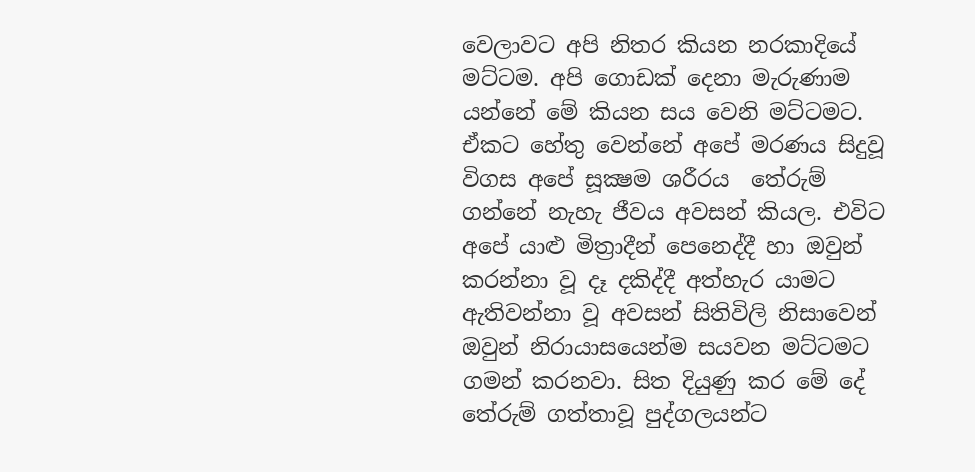වෙලාවට අපි නිතර කියන නරකාදියේ මට්ටම. අපි ගොඩක් දෙනා මැරුණාම යන්නේ මේ කියන සය වෙනි මට්ටමට. ඒකට හේතු වෙන්නේ අපේ මරණය සිදුවූ විගස අපේ සූක්‍ෂම ශරීරය  තේරුම් ගන්නේ නැහැ ජීවය අවසන් කියල. එවිට අපේ යාළු මිත්‍රාදීන් පෙනෙද්දී හා ඔවුන් කරන්නා වූ දෑ දකිද්දී අත්හැර යාමට ඇතිවන්නා වූ අවසන් සිතිවිලි නිසාවෙන් ඔවුන් නිරායාසයෙන්ම සයවන මට්ටමට ගමන් කරනවා. සිත දියුණු කර මේ දේ තේරුම් ගත්තාවූ පුද්ගලයන්ට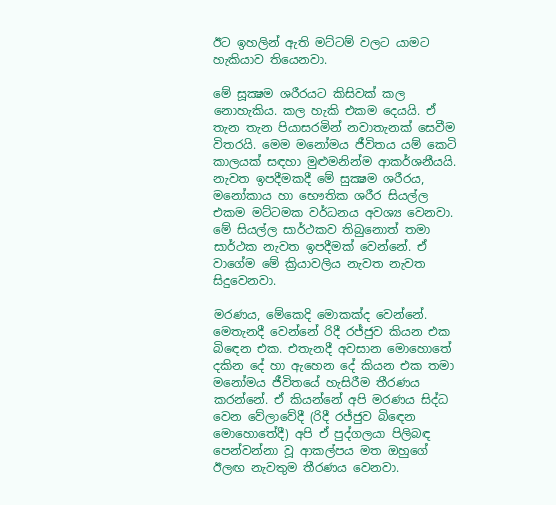ඊට ඉහලින් ඇති මට්ටම් වලට යාමට හැකියාව තියෙනවා.

මේ සූක්‍ෂම ශරීරයට කිසිවක් කල නොහැකිය. කල හැකි එකම දෙයයි. ඒ තැන තැන පියාසරමින් නවාතැනක් සෙවීම විතරයි. මෙම මනෝමය ජීවිතය යම් කෙටි කාලයක් සඳහා මුළුමනින්ම ආකර්ශනීයයි. නැවත ඉපදීමකදී මේ සුක්‍ෂම ශරීරය, මනෝකාය හා භෞතික ශරීර සියල්ල එකම මට්ටමක වර්ධනය අවශ්‍ය වෙනවා. මේ සියල්ල සාර්ථකව තිබුනොත් තමා සාර්ථක නැවත ඉපදීමක් වෙන්නේ. ඒ වාගේම මේ ක්‍රියාවලිය නැවත නැවත සිදුවෙනවා.

මරණය, මේකෙදි මොකක්ද වෙන්නේ. මෙතැනදී වෙන්නේ රිදී රජ්ජුව කියන එක බිඳෙන එක. එතැනදී අවසාන මොහොතේ දකින දේ හා ඇහෙන දේ කියන එක තමා මනෝමය ජීවිතයේ හැසිරීම තීරණය කරන්නේ. ඒ කියන්නේ අපි මරණය සිද්ධ වෙන වේලාවේදී (රිදී රජ්ජුව බිඳෙන මොහොතේදී) අපි ඒ පුද්ගලයා පිලිබඳ පෙන්වන්නා වූ ආකල්පය මත ඔහුගේ ඊලඟ නැවතුම තීරණය වෙනවා.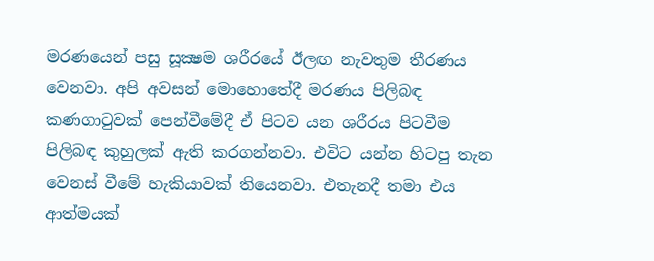මරණයෙන් පසු සූක්‍ෂම ශරීරයේ ඊලඟ නැවතුම තීරණය වෙනවා. අපි අවසන් මොහොතේදී මරණය පිලිබඳ කණගාටුවක් පෙන්වීමේදී ඒ පිටව යන ශරීරය පිටවීම පිලිබඳ කුහුලක් ඇති කරගන්නවා. එවිට යන්න හිටපු තැන වෙනස් වීමේ හැකියාවක් තියෙනවා. එතැනදී තමා එය ආත්මයක්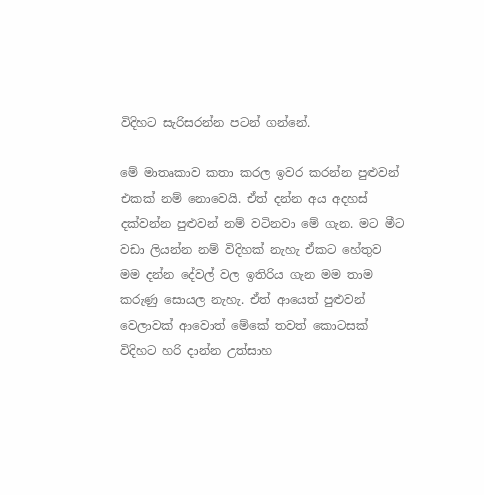විදිහට සැරිසරන්න පටන් ගන්නේ.

මේ මාතෘකාව කතා කරල ඉවර කරන්න පුළුවන් එකක් නම් නොවෙයි. ඒත් දන්න අය අදහස් දක්වන්න පුළුවන් නම් වටිනවා මේ ගැන. මට මීට වඩා ලියන්න නම් විදිහක් නැහැ ඒකට හේතුව මම දන්න දේවල් වල ඉතිරිය ගැන මම තාම කරුණු සොයල නැහැ. ඒත් ආයෙත් පුළුවන් වෙලාවක් ආවොත් මේකේ තවත් කොටසක් විදිහට හරි දාන්න උත්සාහ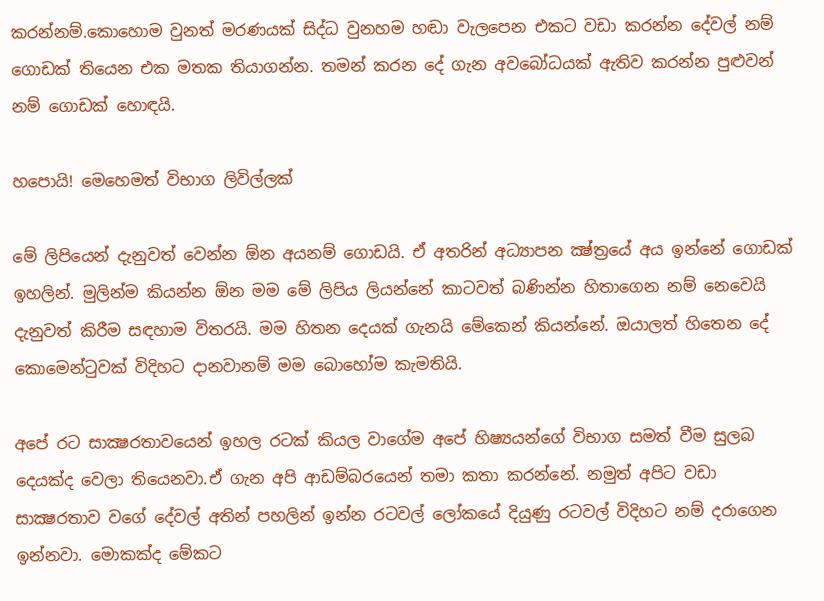කරන්නම්.කොහොම වුනත් මරණයක් සිද්ධ වුනහම හඬා වැලපෙන එකට වඩා කරන්න දේවල් නම් ගොඩක් තියෙන එක මතක තියාගන්න. තමන් කරන දේ ගැන අවබෝධයක් ඇතිව කරන්න පුළුවන් නම් ගොඩක් හොඳයි.

හපොයි! මෙහෙමත් විභාග ලිවිල්ලක්

මේ ලිපියෙන් දැනුවත් වෙන්න ඕන අයනම් ගොඩයි. ඒ අතරින් අධ්‍යාපන ක්‍ෂ්ත්‍රයේ අය ඉන්නේ ගොඩක් ඉහලින්. මුලින්ම කියන්න ඕන මම මේ ලිපිය ලියන්නේ කාටවත් බණින්න හිතාගෙන නම් නෙවෙයි දැනුවත් කිරීම සඳහාම විතරයි. මම හිතන දෙයක් ගැනයි මේකෙන් කියන්නේ. ඔයාලත් හිතෙන දේ කොමෙන්ටුවක් විදිහට දානවානම් මම බොහෝම කැමතියි.

අපේ රට සාක්‍ෂරතාවයෙන් ඉහල රටක් කියල වාගේම අපේ හිෂ්‍යයන්ගේ විභාග සමත් වීම සුලබ දෙයක්ද වෙලා තියෙනවා.ඒ ගැන අපි ආඩම්බරයෙන් තමා කතා කරන්නේ. නමුත් අපිට වඩා සාක්‍ෂරතාව වගේ දේවල් අතින් පහලින් ඉන්න රටවල් ලෝකයේ දියුණු රටවල් විදිහට නම් දරාගෙන ඉන්නවා. මොකක්ද මේකට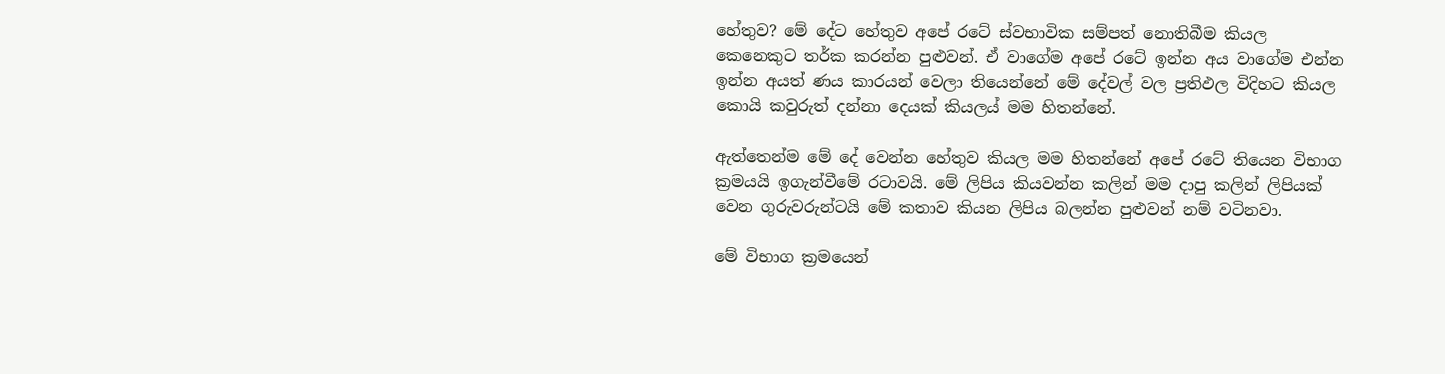හේතුව? මේ දේට හේතුව අපේ රටේ ස්වභාවික සම්පත් නොතිබීම කියල කෙනෙකුට තර්ක කරන්න පුළුවන්. ඒ වාගේම අපේ රටේ ඉන්න අය වාගේම එන්න ඉන්න අයත් ණය කාරයන් වෙලා තියෙන්නේ මේ දේවල් වල ප්‍රතිඵල විදිහට කියල කොයි කවුරුත් දන්නා දෙයක් කියලය් මම හිතන්නේ.

ඇත්තෙන්ම මේ දේ වෙන්න හේතුව කියල මම හිතන්නේ අපේ රටේ තියෙන විභාග ක්‍රමයයි ඉගැන්වීමේ රටාවයි. මේ ලිපිය කියවන්න කලින් මම දාපු කලින් ලිපියක් වෙන ගුරුවරුන්ටයි මේ කතාව කියන ලිපිය බලන්න පුළුවන් නම් වටිනවා.

මේ විභාග ක්‍රමයෙන්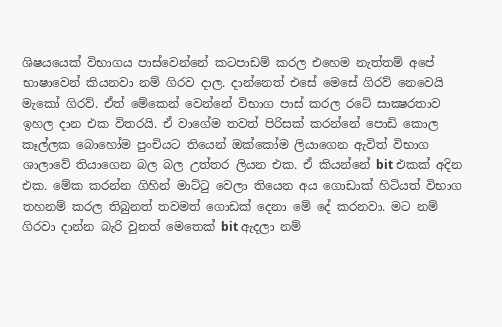ශිෂයයෙක් විභාගය පාස්වෙන්නේ කටපාඩම් කරල එහෙම නැත්තම් අපේ භාෂාවෙන් කියනවා නම් ගිරව දාල. දාන්නෙත් එසේ මෙසේ ගිරව් නෙවෙයි මැකෝ ගිරව්. ඒත් මේකෙන් වෙන්නේ විභාග පාස් කරල රටේ සාක්‍ෂරතාව ඉහල දාන එක විතරයි. ඒ වාගේම තවත් පිරිසක් කරන්නේ පොඩි කොල කෑල්ලක බොහෝම පුංචියට තියෙන් ඔක්කෝම ලියාගෙන ඇවිත් විභාග ශාලාවේ තියාගෙන බල බල උත්තර ලියන එක. ඒ කියන්නේ bit එකක් අදින එක. මේක කරන්න ගිහින් මාට්ටු වෙලා තියෙන අය ගොඩාක් හිටියත් විභාග තහනම් කරල තිබුනත් තවමත් ගොඩක් දෙනා මේ දේ කරනවා. මට නම් ගිරවා දාන්න බැරි වුනත් මෙතෙක් bit ඇදලා නම්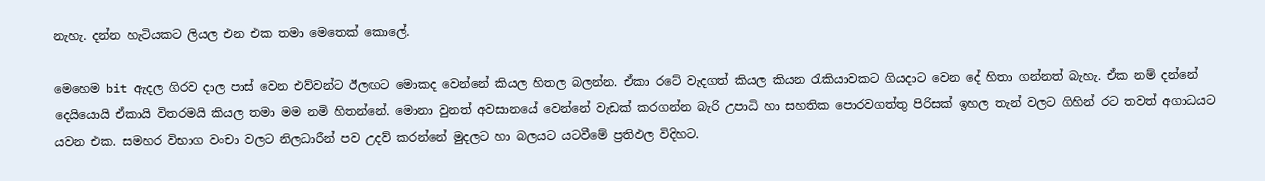නැහැ. දන්න හැටියකට ලියල එන එක තමා මෙතෙක් කොලේ.

මෙහෙම bit ඇදල ගිරව දාල පාස් වෙන එව්වන්ට ඊලඟට මොකද වෙන්නේ කියල හිතල බලන්න. ඒකා රටේ වැදගත් කියල කියන රැකියාවකට ගියදාට වෙන දේ හිතා ගන්නත් බැහැ. ඒක නම් දන්නේ දෙයියොයි ඒකායි විතරමයි කියල තමා මම නමි හිතන්නේ. මොනා වුනත් අවසානයේ වෙන්නේ වැඩක් කරගන්න බැරි උපාධි හා සහතික පොරවගත්තු පිරිසක් ඉහල තැන් වලට ගිහින් රට තවත් අගාධයට යවන එක. සමහර විභාග වංචා වලට නිලධාරීන් පව උදව් කරන්නේ මුදලට හා බලයට යටවීමේ ප්‍රතිඵල විදිහට.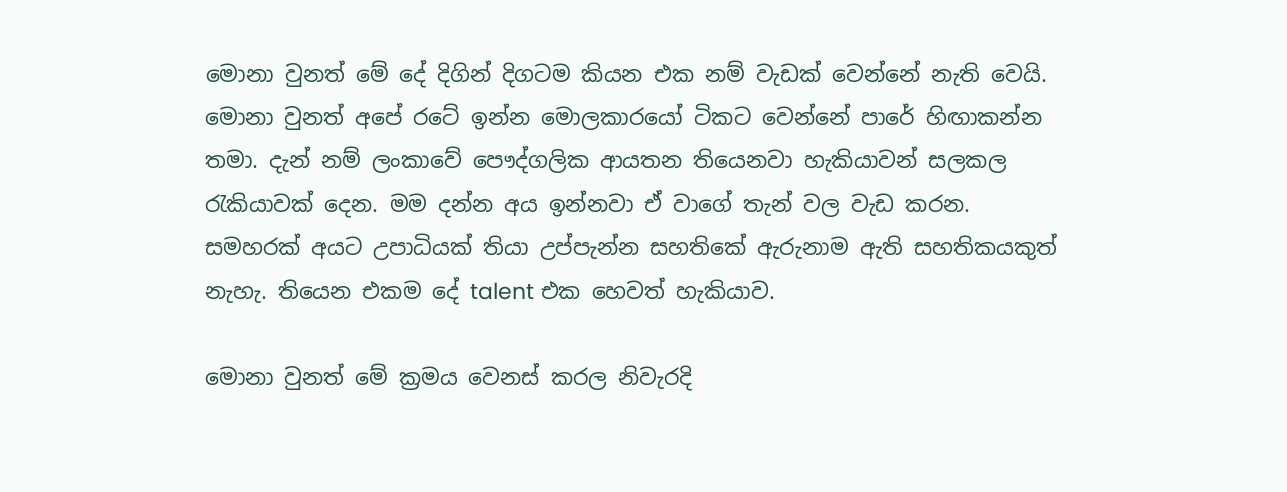මොනා වුනත් මේ දේ දිගින් දිගටම කියන එක නම් වැඩක් වෙන්නේ නැති වෙයි. මොනා වුනත් අපේ රටේ ඉන්න මොලකාරයෝ ටිකට වෙන්නේ පාරේ හිඟාකන්න තමා. දැන් නම් ලංකාවේ පෞද්ගලික ආයතන තියෙනවා හැකියාවන් සලකල රැකියාවක් දෙන. මම දන්න අය ඉන්නවා ඒ වාගේ තැන් වල වැඩ කරන. සමහරක් අයට උපාධියක් තියා උප්පැන්න සහතිකේ ඇරුනාම ඇති සහතිකයකුත් නැහැ. තියෙන එකම දේ talent එක හෙවත් හැකියාව.

මොනා වුනත් මේ ක්‍රමය වෙනස් කරල නිවැරදි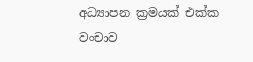අධ්‍යාපන ක්‍රමයක් එක්ක වංචාව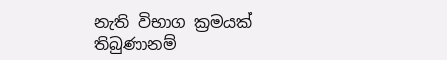නැති විභාග ක්‍රමයක් තිබුණානම්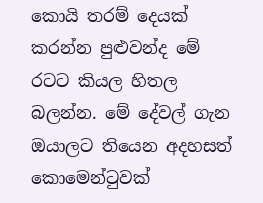කොයි තරම් දෙයක් කරන්න පුළුවන්ද මේ රටට කියල හිතල බලන්න. මේ දේවල් ගැන ඔයාලට තියෙන අදහසත් කොමෙන්ටුවක්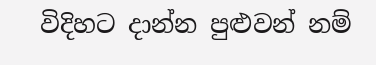විදිහට දාන්න පුළුවන් නම්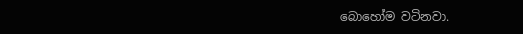බොහෝම වටිනවා.